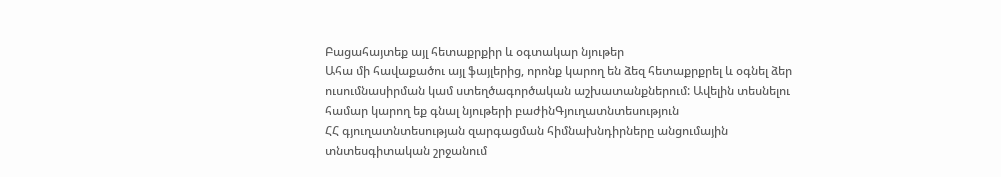Բացահայտեք այլ հետաքրքիր և օգտակար նյութեր
Ահա մի հավաքածու այլ ֆայլերից, որոնք կարող են ձեզ հետաքրքրել և օգնել ձեր ուսումնասիրման կամ ստեղծագործական աշխատանքներում: Ավելին տեսնելու համար կարող եք գնալ նյութերի բաժինԳյուղատնտեսություն
ՀՀ գյուղատնտեսության զարգացման հիմնախնդիրները անցումային տնտեսգիտական շրջանում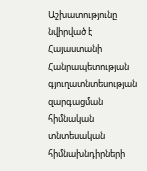Աշխատությունը նվիրված է Հայաստանի Հանրապետության գյուղատնտեսության զարգացման հիմնական տնտեսական հիմնախնդիրների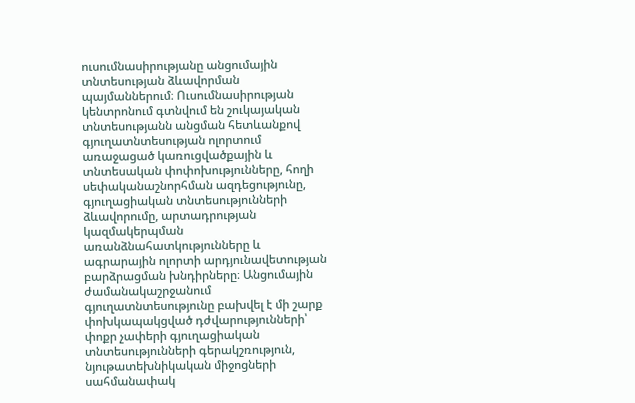ուսումնասիրությանը անցումային տնտեսության ձևավորման պայմաններում։ Ուսումնասիրության կենտրոնում գտնվում են շուկայական տնտեսությանն անցման հետևանքով գյուղատնտեսության ոլորտում առաջացած կառուցվածքային և տնտեսական փոփոխությունները, հողի սեփականաշնորհման ազդեցությունը, գյուղացիական տնտեսությունների ձևավորումը, արտադրության կազմակերպման առանձնահատկությունները և ագրարային ոլորտի արդյունավետության բարձրացման խնդիրները։ Անցումային ժամանակաշրջանում գյուղատնտեսությունը բախվել է մի շարք փոխկապակցված դժվարությունների՝ փոքր չափերի գյուղացիական տնտեսությունների գերակշռություն, նյութատեխնիկական միջոցների սահմանափակ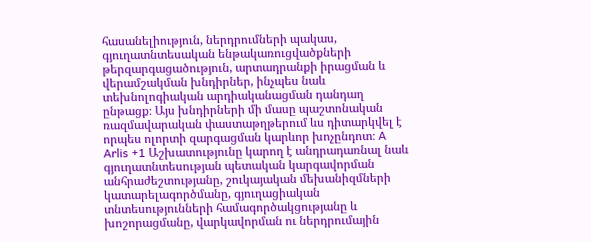հասանելիություն, ներդրումների պակաս, գյուղատնտեսական ենթակառուցվածքների թերզարգացածություն, արտադրանքի իրացման և վերամշակման խնդիրներ, ինչպես նաև տեխնոլոգիական արդիականացման դանդաղ ընթացք։ Այս խնդիրների մի մասը պաշտոնական ռազմավարական փաստաթղթերում ևս դիտարկվել է որպես ոլորտի զարգացման կարևոր խոչընդոտ։ A Arlis +1 Աշխատությունը կարող է անդրադառնալ նաև գյուղատնտեսության պետական կարգավորման անհրաժեշտությանը, շուկայական մեխանիզմների կատարելագործմանը, գյուղացիական տնտեսությունների համագործակցությանը և խոշորացմանը, վարկավորման ու ներդրումային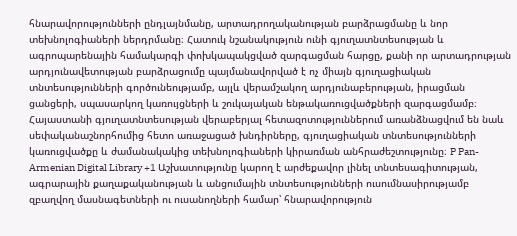հնարավորությունների ընդլայնմանը, արտադրողականության բարձրացմանը և նոր տեխնոլոգիաների ներդրմանը։ Հատուկ նշանակություն ունի գյուղատնտեսության և ագրոպարենային համակարգի փոխկապակցված զարգացման հարցը, քանի որ արտադրության արդյունավետության բարձրացումը պայմանավորված է ոչ միայն գյուղացիական տնտեսությունների գործունեությամբ, այլև վերամշակող արդյունաբերության, իրացման ցանցերի, սպասարկող կառույցների և շուկայական ենթակառուցվածքների զարգացմամբ։ Հայաստանի գյուղատնտեսության վերաբերյալ հետազոտություններում առանձնացվում են նաև սեփականաշնորհումից հետո առաջացած խնդիրները, գյուղացիական տնտեսությունների կառուցվածքը և ժամանակակից տեխնոլոգիաների կիրառման անհրաժեշտությունը։ P Pan-Armenian Digital Library +1 Աշխատությունը կարող է արժեքավոր լինել տնտեսագիտության, ագրարային քաղաքականության և անցումային տնտեսությունների ուսումնասիրությամբ զբաղվող մասնագետների ու ուսանողների համար՝ հնարավորություն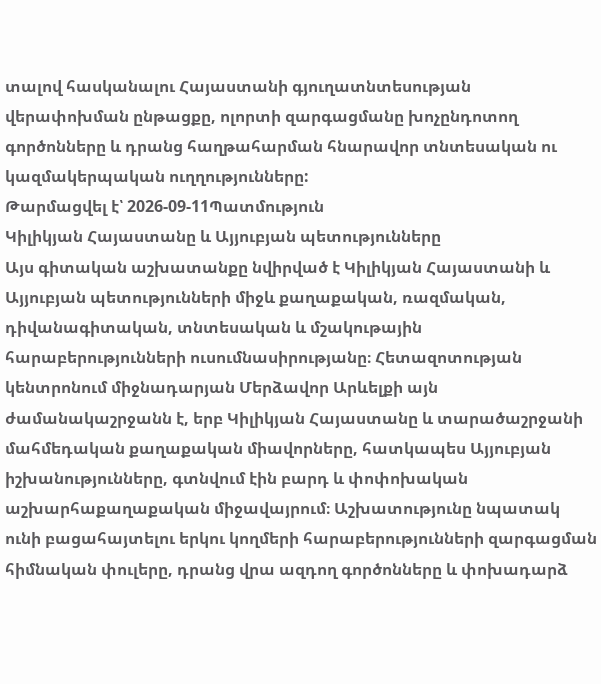տալով հասկանալու Հայաստանի գյուղատնտեսության վերափոխման ընթացքը, ոլորտի զարգացմանը խոչընդոտող գործոնները և դրանց հաղթահարման հնարավոր տնտեսական ու կազմակերպական ուղղությունները:
Թարմացվել է՝ 2026-09-11Պատմություն
Կիլիկյան Հայաստանը և Այյուբյան պետությունները
Այս գիտական աշխատանքը նվիրված է Կիլիկյան Հայաստանի և Այյուբյան պետությունների միջև քաղաքական, ռազմական, դիվանագիտական, տնտեսական և մշակութային հարաբերությունների ուսումնասիրությանը։ Հետազոտության կենտրոնում միջնադարյան Մերձավոր Արևելքի այն ժամանակաշրջանն է, երբ Կիլիկյան Հայաստանը և տարածաշրջանի մահմեդական քաղաքական միավորները, հատկապես Այյուբյան իշխանությունները, գտնվում էին բարդ և փոփոխական աշխարհաքաղաքական միջավայրում։ Աշխատությունը նպատակ ունի բացահայտելու երկու կողմերի հարաբերությունների զարգացման հիմնական փուլերը, դրանց վրա ազդող գործոնները և փոխադարձ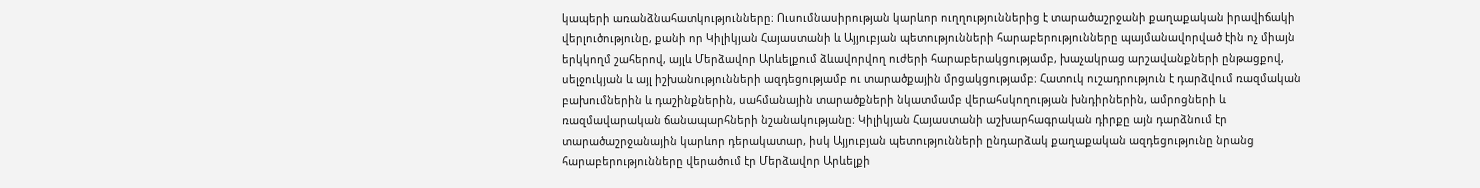կապերի առանձնահատկությունները։ Ուսումնասիրության կարևոր ուղղություններից է տարածաշրջանի քաղաքական իրավիճակի վերլուծությունը, քանի որ Կիլիկյան Հայաստանի և Այյուբյան պետությունների հարաբերությունները պայմանավորված էին ոչ միայն երկկողմ շահերով, այլև Մերձավոր Արևելքում ձևավորվող ուժերի հարաբերակցությամբ, խաչակրաց արշավանքների ընթացքով, սելջուկյան և այլ իշխանությունների ազդեցությամբ ու տարածքային մրցակցությամբ։ Հատուկ ուշադրություն է դարձվում ռազմական բախումներին և դաշինքներին, սահմանային տարածքների նկատմամբ վերահսկողության խնդիրներին, ամրոցների և ռազմավարական ճանապարհների նշանակությանը։ Կիլիկյան Հայաստանի աշխարհագրական դիրքը այն դարձնում էր տարածաշրջանային կարևոր դերակատար, իսկ Այյուբյան պետությունների ընդարձակ քաղաքական ազդեցությունը նրանց հարաբերությունները վերածում էր Մերձավոր Արևելքի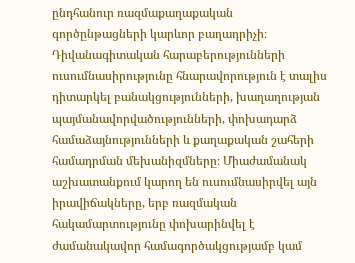ընդհանուր ռազմաքաղաքական գործընթացների կարևոր բաղադրիչի։ Դիվանագիտական հարաբերությունների ուսումնասիրությունը հնարավորություն է տալիս դիտարկել բանակցությունների, խաղաղության պայմանավորվածությունների, փոխադարձ համաձայնությունների և քաղաքական շահերի համադրման մեխանիզմները։ Միաժամանակ աշխատանքում կարող են ուսումնասիրվել այն իրավիճակները, երբ ռազմական հակամարտությունը փոխարինվել է ժամանակավոր համագործակցությամբ կամ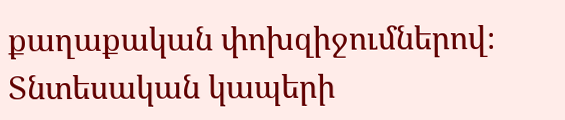քաղաքական փոխզիջումներով։ Տնտեսական կապերի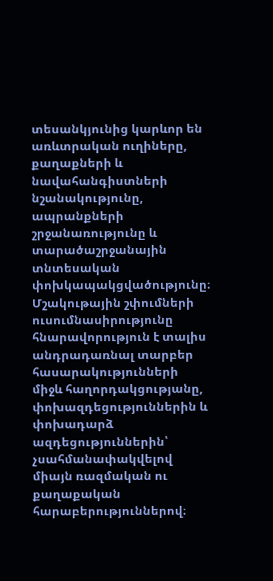տեսանկյունից կարևոր են առևտրական ուղիները, քաղաքների և նավահանգիստների նշանակությունը, ապրանքների շրջանառությունը և տարածաշրջանային տնտեսական փոխկապակցվածությունը։ Մշակութային շփումների ուսումնասիրությունը հնարավորություն է տալիս անդրադառնալ տարբեր հասարակությունների միջև հաղորդակցությանը, փոխազդեցություններին և փոխադարձ ազդեցություններին՝ չսահմանափակվելով միայն ռազմական ու քաղաքական հարաբերություններով։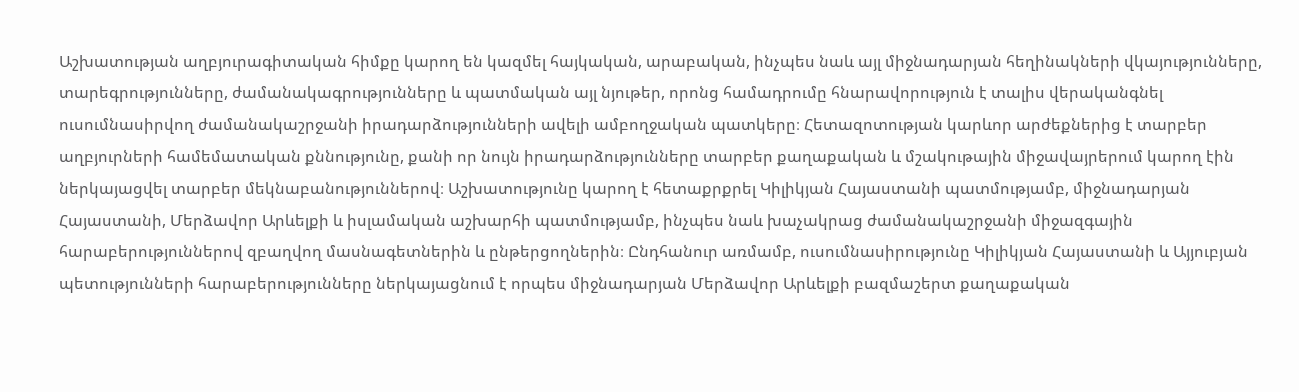Աշխատության աղբյուրագիտական հիմքը կարող են կազմել հայկական, արաբական, ինչպես նաև այլ միջնադարյան հեղինակների վկայությունները, տարեգրությունները, ժամանակագրությունները և պատմական այլ նյութեր, որոնց համադրումը հնարավորություն է տալիս վերականգնել ուսումնասիրվող ժամանակաշրջանի իրադարձությունների ավելի ամբողջական պատկերը։ Հետազոտության կարևոր արժեքներից է տարբեր աղբյուրների համեմատական քննությունը, քանի որ նույն իրադարձությունները տարբեր քաղաքական և մշակութային միջավայրերում կարող էին ներկայացվել տարբեր մեկնաբանություններով։ Աշխատությունը կարող է հետաքրքրել Կիլիկյան Հայաստանի պատմությամբ, միջնադարյան Հայաստանի, Մերձավոր Արևելքի և իսլամական աշխարհի պատմությամբ, ինչպես նաև խաչակրաց ժամանակաշրջանի միջազգային հարաբերություններով զբաղվող մասնագետներին և ընթերցողներին։ Ընդհանուր առմամբ, ուսումնասիրությունը Կիլիկյան Հայաստանի և Այյուբյան պետությունների հարաբերությունները ներկայացնում է որպես միջնադարյան Մերձավոր Արևելքի բազմաշերտ քաղաքական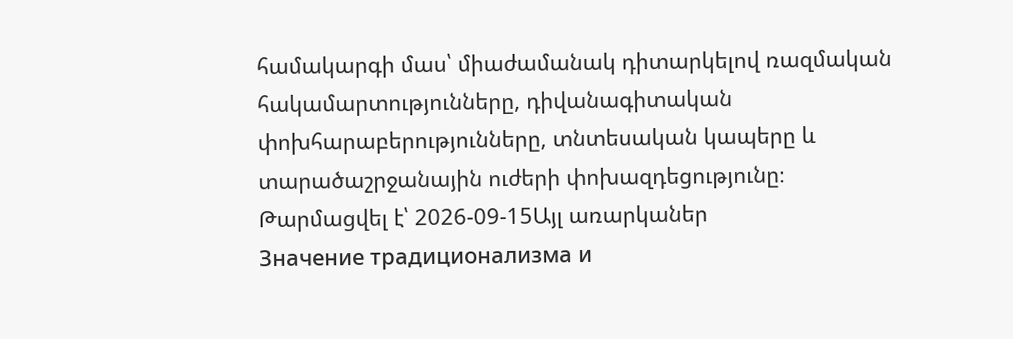համակարգի մաս՝ միաժամանակ դիտարկելով ռազմական հակամարտությունները, դիվանագիտական փոխհարաբերությունները, տնտեսական կապերը և տարածաշրջանային ուժերի փոխազդեցությունը։
Թարմացվել է՝ 2026-09-15Այլ առարկաներ
Значение традиционализма и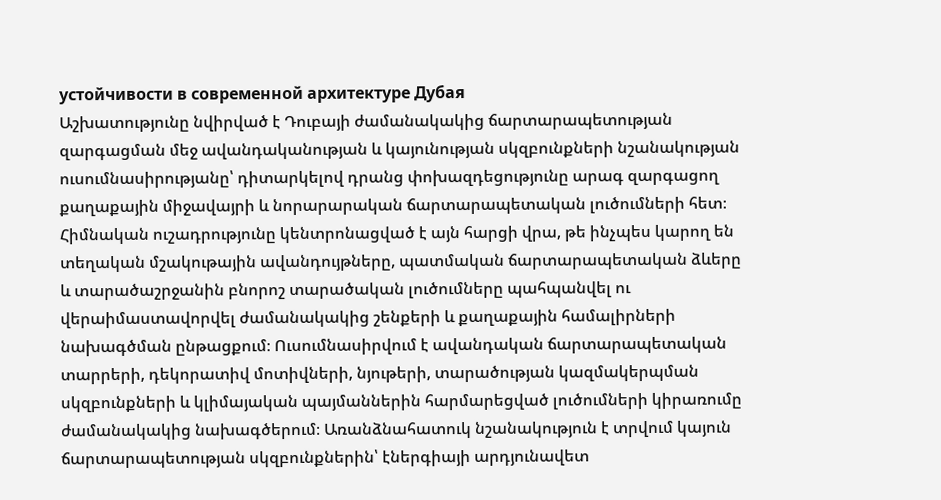устойчивости в современной архитектуре Дубая
Աշխատությունը նվիրված է Դուբայի ժամանակակից ճարտարապետության զարգացման մեջ ավանդականության և կայունության սկզբունքների նշանակության ուսումնասիրությանը՝ դիտարկելով դրանց փոխազդեցությունը արագ զարգացող քաղաքային միջավայրի և նորարարական ճարտարապետական լուծումների հետ։ Հիմնական ուշադրությունը կենտրոնացված է այն հարցի վրա, թե ինչպես կարող են տեղական մշակութային ավանդույթները, պատմական ճարտարապետական ձևերը և տարածաշրջանին բնորոշ տարածական լուծումները պահպանվել ու վերաիմաստավորվել ժամանակակից շենքերի և քաղաքային համալիրների նախագծման ընթացքում։ Ուսումնասիրվում է ավանդական ճարտարապետական տարրերի, դեկորատիվ մոտիվների, նյութերի, տարածության կազմակերպման սկզբունքների և կլիմայական պայմաններին հարմարեցված լուծումների կիրառումը ժամանակակից նախագծերում։ Առանձնահատուկ նշանակություն է տրվում կայուն ճարտարապետության սկզբունքներին՝ էներգիայի արդյունավետ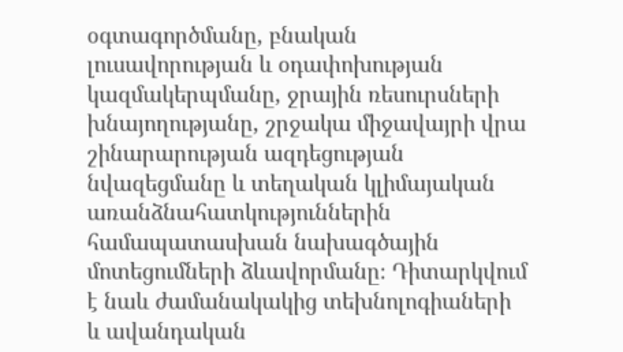օգտագործմանը, բնական լուսավորության և օդափոխության կազմակերպմանը, ջրային ռեսուրսների խնայողությանը, շրջակա միջավայրի վրա շինարարության ազդեցության նվազեցմանը և տեղական կլիմայական առանձնահատկություններին համապատասխան նախագծային մոտեցումների ձևավորմանը։ Դիտարկվում է նաև ժամանակակից տեխնոլոգիաների և ավանդական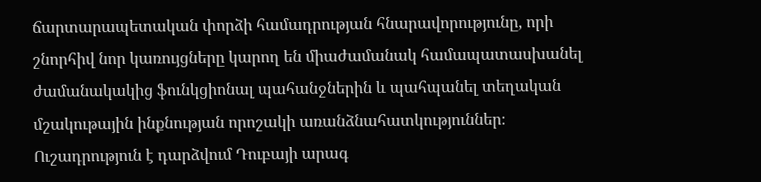ճարտարապետական փորձի համադրության հնարավորությունը, որի շնորհիվ նոր կառույցները կարող են միաժամանակ համապատասխանել ժամանակակից ֆունկցիոնալ պահանջներին և պահպանել տեղական մշակութային ինքնության որոշակի առանձնահատկություններ։ Ուշադրություն է դարձվում Դուբայի արագ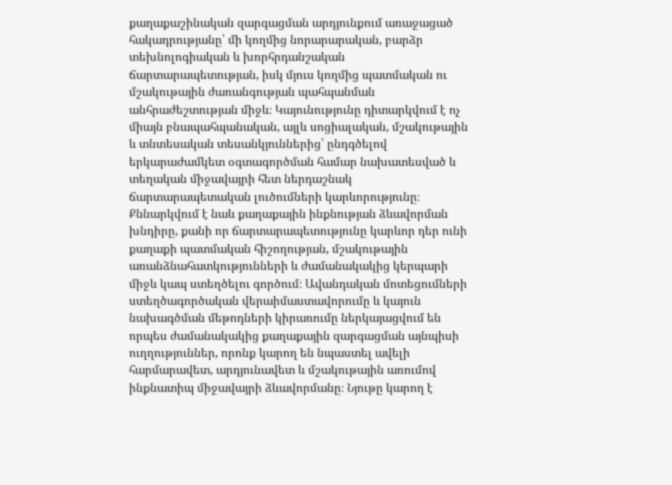քաղաքաշինական զարգացման արդյունքում առաջացած հակադրությանը՝ մի կողմից նորարարական, բարձր տեխնոլոգիական և խորհրդանշական ճարտարապետության, իսկ մյուս կողմից պատմական ու մշակութային ժառանգության պահպանման անհրաժեշտության միջև։ Կայունությունը դիտարկվում է ոչ միայն բնապահպանական, այլև սոցիալական, մշակութային և տնտեսական տեսանկյուններից՝ ընդգծելով երկարաժամկետ օգտագործման համար նախատեսված և տեղական միջավայրի հետ ներդաշնակ ճարտարապետական լուծումների կարևորությունը։ Քննարկվում է նաև քաղաքային ինքնության ձևավորման խնդիրը, քանի որ ճարտարապետությունը կարևոր դեր ունի քաղաքի պատմական հիշողության, մշակութային առանձնահատկությունների և ժամանակակից կերպարի միջև կապ ստեղծելու գործում։ Ավանդական մոտեցումների ստեղծագործական վերաիմաստավորումը և կայուն նախագծման մեթոդների կիրառումը ներկայացվում են որպես ժամանակակից քաղաքային զարգացման այնպիսի ուղղություններ, որոնք կարող են նպաստել ավելի հարմարավետ, արդյունավետ և մշակութային առումով ինքնատիպ միջավայրի ձևավորմանը։ Նյութը կարող է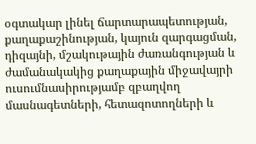օգտակար լինել ճարտարապետության, քաղաքաշինության, կայուն զարգացման, դիզայնի, մշակութային ժառանգության և ժամանակակից քաղաքային միջավայրի ուսումնասիրությամբ զբաղվող մասնագետների, հետազոտողների և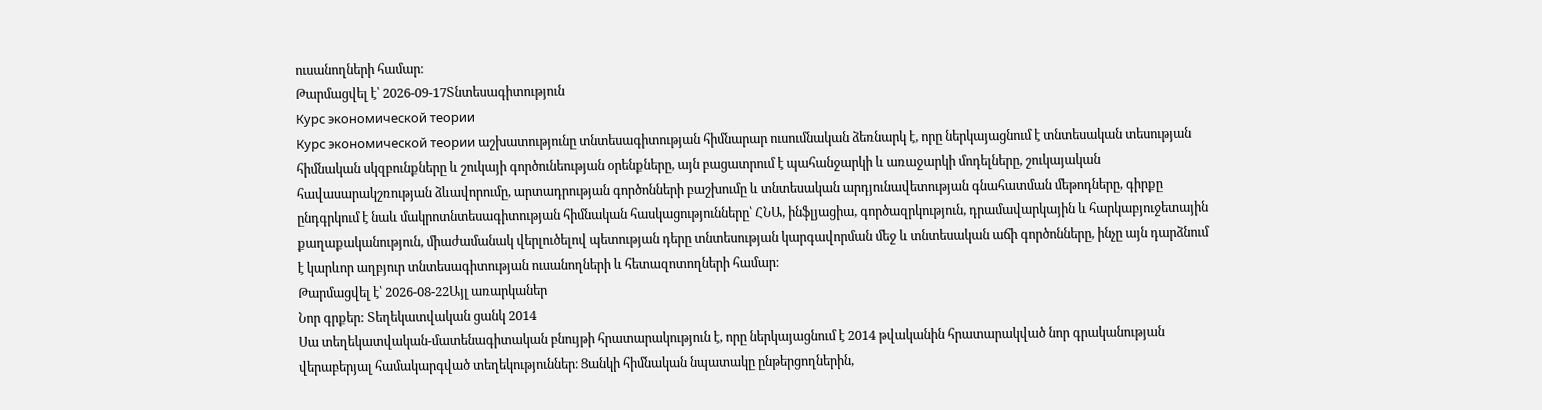ուսանողների համար։
Թարմացվել է՝ 2026-09-17Տնտեսագիտություն
Курс экономической теории
Курс экономической теории աշխատությունը տնտեսագիտության հիմնարար ուսումնական ձեռնարկ է, որը ներկայացնում է տնտեսական տեսության հիմնական սկզբունքները և շուկայի գործունեության օրենքները, այն բացատրում է պահանջարկի և առաջարկի մոդելները, շուկայական հավասարակշռության ձևավորումը, արտադրության գործոնների բաշխումը և տնտեսական արդյունավետության գնահատման մեթոդները, գիրքը ընդգրկում է նաև մակրոտնտեսագիտության հիմնական հասկացությունները՝ ՀՆԱ, ինֆլյացիա, գործազրկություն, դրամավարկային և հարկաբյուջետային քաղաքականություն, միաժամանակ վերլուծելով պետության դերը տնտեսության կարգավորման մեջ և տնտեսական աճի գործոնները, ինչը այն դարձնում է կարևոր աղբյուր տնտեսագիտության ուսանողների և հետազոտողների համար։
Թարմացվել է՝ 2026-08-22Այլ առարկաներ
Նոր գրքեր: Տեղեկատվական ցանկ 2014
Սա տեղեկատվական-մատենագիտական բնույթի հրատարակություն է, որը ներկայացնում է 2014 թվականին հրատարակված նոր գրականության վերաբերյալ համակարգված տեղեկություններ։ Ցանկի հիմնական նպատակը ընթերցողներին,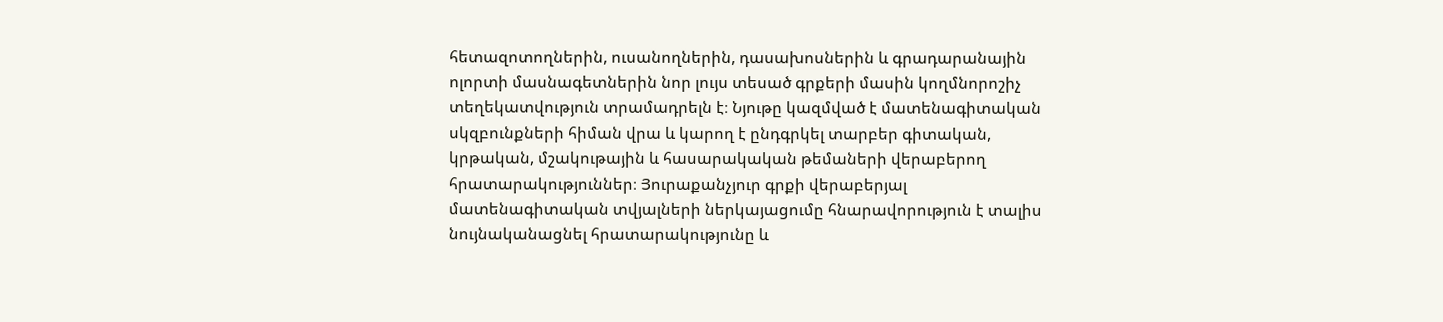հետազոտողներին, ուսանողներին, դասախոսներին և գրադարանային ոլորտի մասնագետներին նոր լույս տեսած գրքերի մասին կողմնորոշիչ տեղեկատվություն տրամադրելն է։ Նյութը կազմված է մատենագիտական սկզբունքների հիման վրա և կարող է ընդգրկել տարբեր գիտական, կրթական, մշակութային և հասարակական թեմաների վերաբերող հրատարակություններ։ Յուրաքանչյուր գրքի վերաբերյալ մատենագիտական տվյալների ներկայացումը հնարավորություն է տալիս նույնականացնել հրատարակությունը և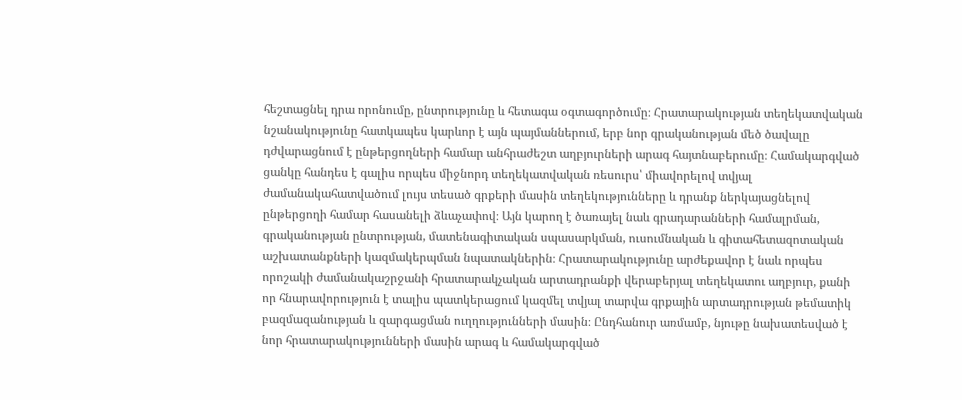հեշտացնել դրա որոնումը, ընտրությունը և հետագա օգտագործումը։ Հրատարակության տեղեկատվական նշանակությունը հատկապես կարևոր է այն պայմաններում, երբ նոր գրականության մեծ ծավալը դժվարացնում է ընթերցողների համար անհրաժեշտ աղբյուրների արագ հայտնաբերումը։ Համակարգված ցանկը հանդես է գալիս որպես միջնորդ տեղեկատվական ռեսուրս՝ միավորելով տվյալ ժամանակահատվածում լույս տեսած գրքերի մասին տեղեկությունները և դրանք ներկայացնելով ընթերցողի համար հասանելի ձևաչափով։ Այն կարող է ծառայել նաև գրադարանների համալրման, գրականության ընտրության, մատենագիտական սպասարկման, ուսումնական և գիտահետազոտական աշխատանքների կազմակերպման նպատակներին։ Հրատարակությունը արժեքավոր է նաև որպես որոշակի ժամանակաշրջանի հրատարակչական արտադրանքի վերաբերյալ տեղեկատու աղբյուր, քանի որ հնարավորություն է տալիս պատկերացում կազմել տվյալ տարվա գրքային արտադրության թեմատիկ բազմազանության և զարգացման ուղղությունների մասին։ Ընդհանուր առմամբ, նյութը նախատեսված է նոր հրատարակությունների մասին արագ և համակարգված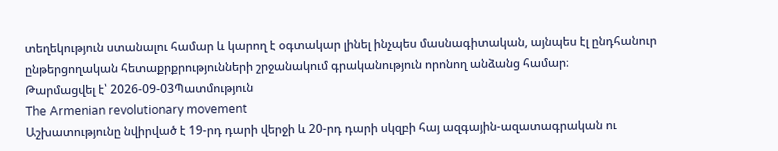տեղեկություն ստանալու համար և կարող է օգտակար լինել ինչպես մասնագիտական, այնպես էլ ընդհանուր ընթերցողական հետաքրքրությունների շրջանակում գրականություն որոնող անձանց համար։
Թարմացվել է՝ 2026-09-03Պատմություն
The Armenian revolutionary movement
Աշխատությունը նվիրված է 19-րդ դարի վերջի և 20-րդ դարի սկզբի հայ ազգային-ազատագրական ու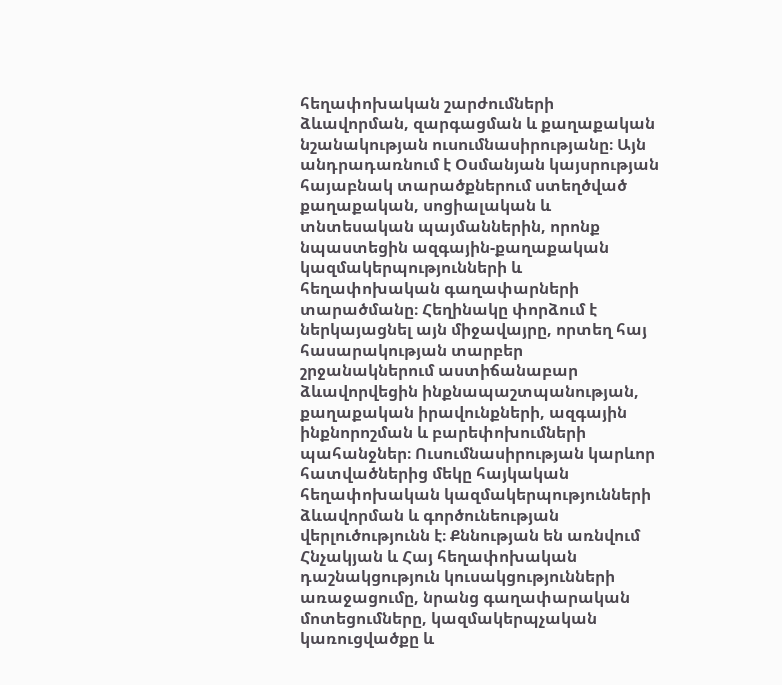հեղափոխական շարժումների ձևավորման, զարգացման և քաղաքական նշանակության ուսումնասիրությանը։ Այն անդրադառնում է Օսմանյան կայսրության հայաբնակ տարածքներում ստեղծված քաղաքական, սոցիալական և տնտեսական պայմաններին, որոնք նպաստեցին ազգային-քաղաքական կազմակերպությունների և հեղափոխական գաղափարների տարածմանը։ Հեղինակը փորձում է ներկայացնել այն միջավայրը, որտեղ հայ հասարակության տարբեր շրջանակներում աստիճանաբար ձևավորվեցին ինքնապաշտպանության, քաղաքական իրավունքների, ազգային ինքնորոշման և բարեփոխումների պահանջներ։ Ուսումնասիրության կարևոր հատվածներից մեկը հայկական հեղափոխական կազմակերպությունների ձևավորման և գործունեության վերլուծությունն է։ Քննության են առնվում Հնչակյան և Հայ հեղափոխական դաշնակցություն կուսակցությունների առաջացումը, նրանց գաղափարական մոտեցումները, կազմակերպչական կառուցվածքը և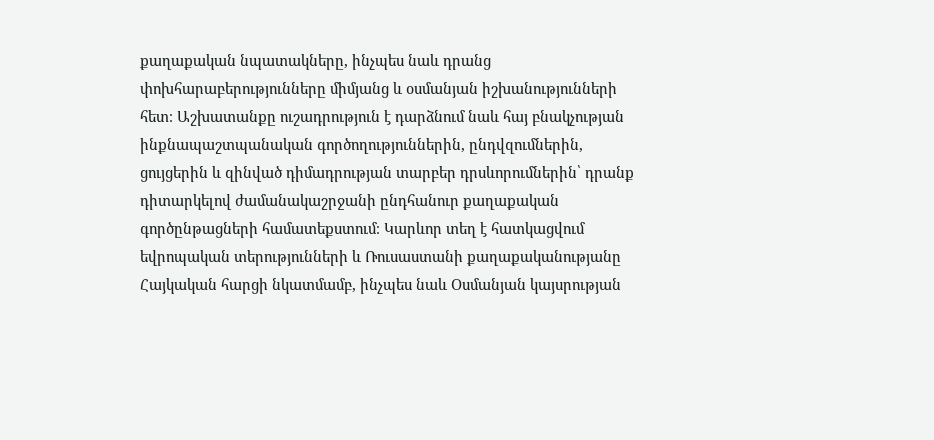քաղաքական նպատակները, ինչպես նաև դրանց փոխհարաբերությունները միմյանց և օսմանյան իշխանությունների հետ։ Աշխատանքը ուշադրություն է դարձնում նաև հայ բնակչության ինքնապաշտպանական գործողություններին, ընդվզումներին, ցույցերին և զինված դիմադրության տարբեր դրսևորումներին՝ դրանք դիտարկելով ժամանակաշրջանի ընդհանուր քաղաքական գործընթացների համատեքստում։ Կարևոր տեղ է հատկացվում եվրոպական տերությունների և Ռուսաստանի քաղաքականությանը Հայկական հարցի նկատմամբ, ինչպես նաև Օսմանյան կայսրության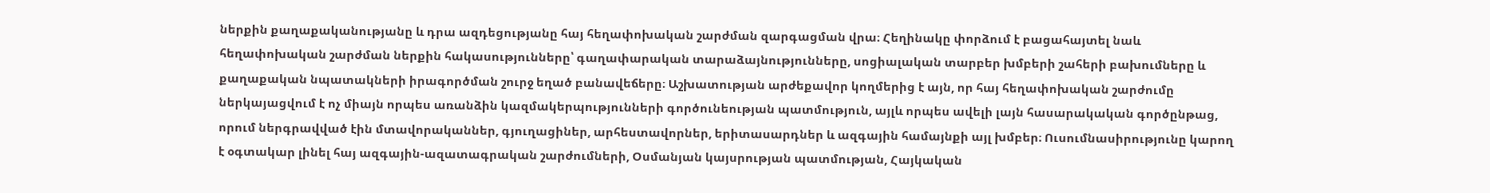ներքին քաղաքականությանը և դրա ազդեցությանը հայ հեղափոխական շարժման զարգացման վրա։ Հեղինակը փորձում է բացահայտել նաև հեղափոխական շարժման ներքին հակասությունները՝ գաղափարական տարաձայնությունները, սոցիալական տարբեր խմբերի շահերի բախումները և քաղաքական նպատակների իրագործման շուրջ եղած բանավեճերը։ Աշխատության արժեքավոր կողմերից է այն, որ հայ հեղափոխական շարժումը ներկայացվում է ոչ միայն որպես առանձին կազմակերպությունների գործունեության պատմություն, այլև որպես ավելի լայն հասարակական գործընթաց, որում ներգրավված էին մտավորականներ, գյուղացիներ, արհեստավորներ, երիտասարդներ և ազգային համայնքի այլ խմբեր։ Ուսումնասիրությունը կարող է օգտակար լինել հայ ազգային-ազատագրական շարժումների, Օսմանյան կայսրության պատմության, Հայկական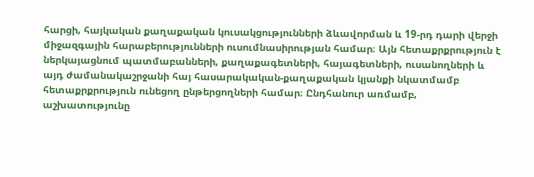հարցի, հայկական քաղաքական կուսակցությունների ձևավորման և 19-րդ դարի վերջի միջազգային հարաբերությունների ուսումնասիրության համար։ Այն հետաքրքրություն է ներկայացնում պատմաբանների, քաղաքագետների, հայագետների, ուսանողների և այդ ժամանակաշրջանի հայ հասարակական-քաղաքական կյանքի նկատմամբ հետաքրքրություն ունեցող ընթերցողների համար։ Ընդհանուր առմամբ, աշխատությունը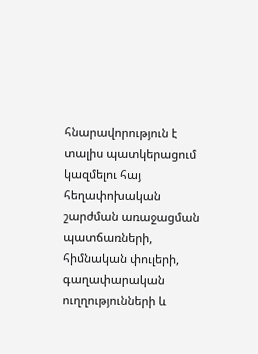հնարավորություն է տալիս պատկերացում կազմելու հայ հեղափոխական շարժման առաջացման պատճառների, հիմնական փուլերի, գաղափարական ուղղությունների և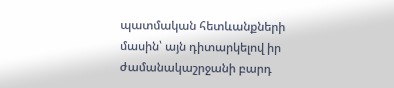պատմական հետևանքների մասին՝ այն դիտարկելով իր ժամանակաշրջանի բարդ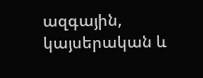ազգային, կայսերական և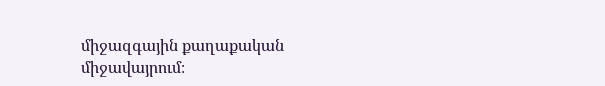միջազգային քաղաքական միջավայրում։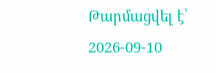Թարմացվել է՝ 2026-09-10